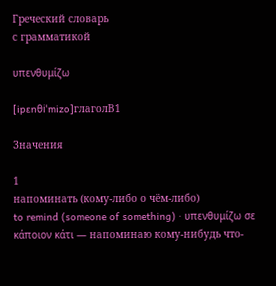Греческий словарь
с грамматикой

υπενθυμίζω

[ipɛnθiˈmizo]глаголB1

Значения

1
напоминать (кому-либо о чём-либо)
to remind (someone of something) · υπενθυμίζω σε κάποιον κάτι — напоминаю кому-нибудь что-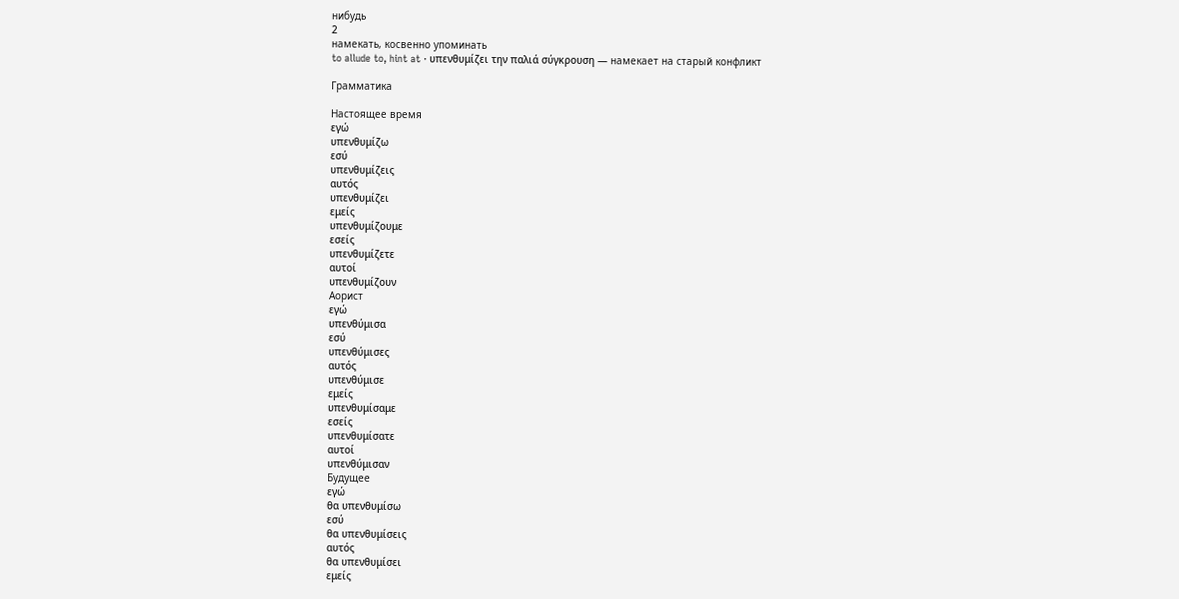нибудь
2
намекать, косвенно упоминать
to allude to, hint at · υπενθυμίζει την παλιά σύγκρουση — намекает на старый конфликт

Грамматика

Настоящее время
εγώ
υπενθυμίζω
εσύ
υπενθυμίζεις
αυτός
υπενθυμίζει
εμείς
υπενθυμίζουμε
εσείς
υπενθυμίζετε
αυτοί
υπενθυμίζουν
Аорист
εγώ
υπενθύμισα
εσύ
υπενθύμισες
αυτός
υπενθύμισε
εμείς
υπενθυμίσαμε
εσείς
υπενθυμίσατε
αυτοί
υπενθύμισαν
Будущее
εγώ
θα υπενθυμίσω
εσύ
θα υπενθυμίσεις
αυτός
θα υπενθυμίσει
εμείς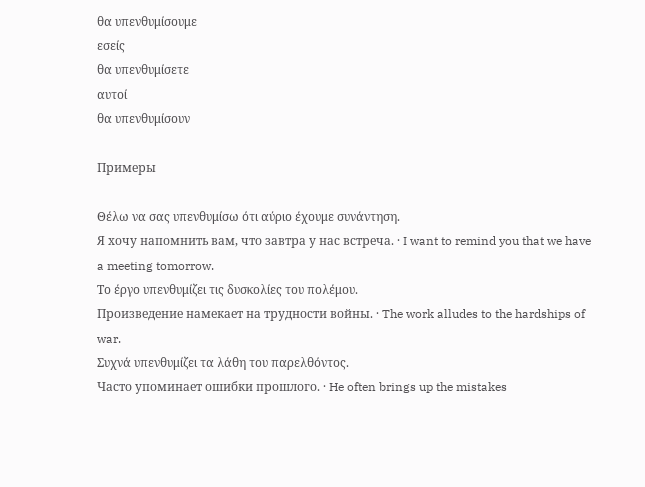θα υπενθυμίσουμε
εσείς
θα υπενθυμίσετε
αυτοί
θα υπενθυμίσουν

Примеры

Θέλω να σας υπενθυμίσω ότι αύριο έχουμε συνάντηση.
Я хочу напомнить вам, что завтра у нас встреча. · I want to remind you that we have a meeting tomorrow.
Το έργο υπενθυμίζει τις δυσκολίες του πολέμου.
Произведение намекает на трудности войны. · The work alludes to the hardships of war.
Συχνά υπενθυμίζει τα λάθη του παρελθόντος.
Часто упоминает ошибки прошлого. · He often brings up the mistakes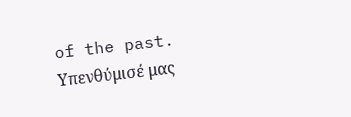of the past.
Υπενθύμισέ μας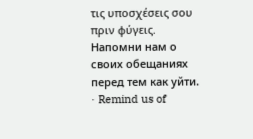τις υποσχέσεις σου πριν φύγεις.
Напомни нам о своих обещаниях перед тем как уйти. · Remind us of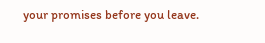your promises before you leave.